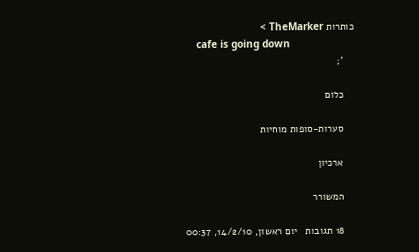כותרות TheMarker >
    cafe is going down
    ';

    כלום

    סערות-סופות מוחיות

    ארכיון

    המשורר

    18 תגובות   יום ראשון, 14/2/10, 00:37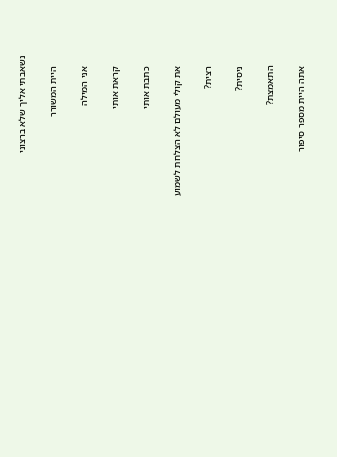נשאבתי אליך שלא ברצוני

    היית המשורר

    אני המילה

    קראת אותי

    כתבת אותי

    את קולי מעולם לא הצלחת לשמוע

    רצית?

    ניסית?

    התאמצת?

    אתה היית מספר סיפור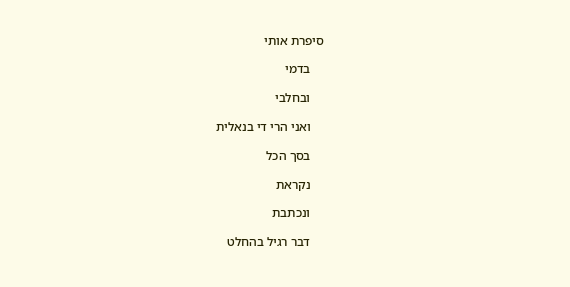סיפרת אותי

    בדמי

    ובחלבי

    ואני הרי די בנאלית

    בסך הכל

    נקראת

    ונכתבת

    דבר רגיל בהחלט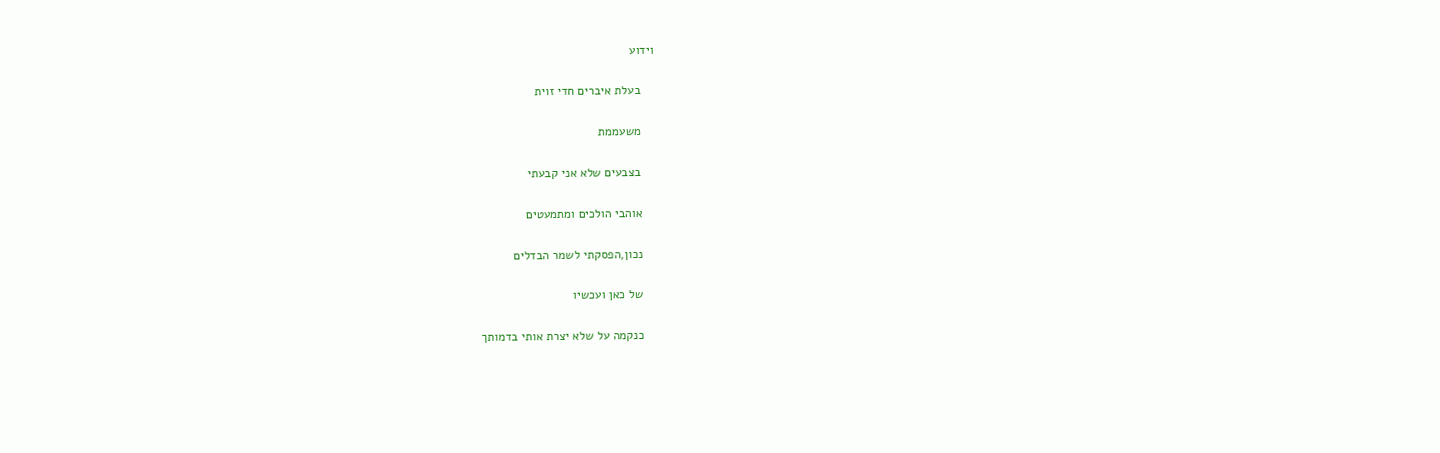וידוע

    בעלת איברים חדי זוית

    משעממת

    בצבעים שלא אני קבעתי

    אוהבי הולכים ומתמעטים

    נכון,הפסקתי לשמר הבדלים

    של כאן ועכשיו

    כנקמה על שלא יצרת אותי בדמותך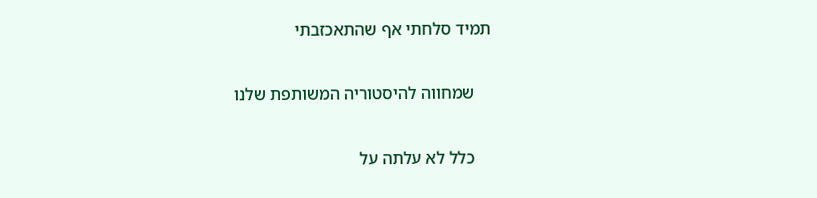תמיד סלחתי אף שהתאכזבתי

    שמחווה להיסטוריה המשותפת שלנו

    כלל לא עלתה על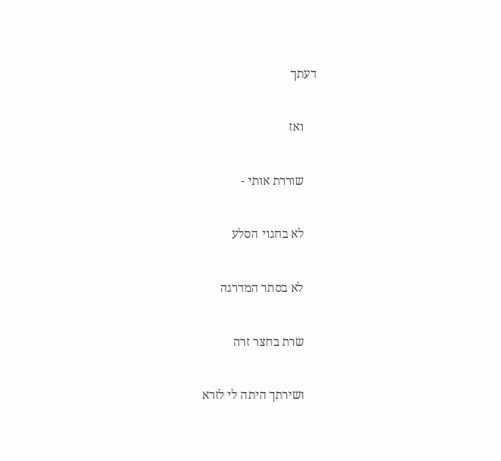דעתך

    ואז

    שוררת אותי -

    לא בחגוי הסלע

    לא בסתר המדרגה

    שרת בחצר זרה

    ושירתך היתה לי לזרא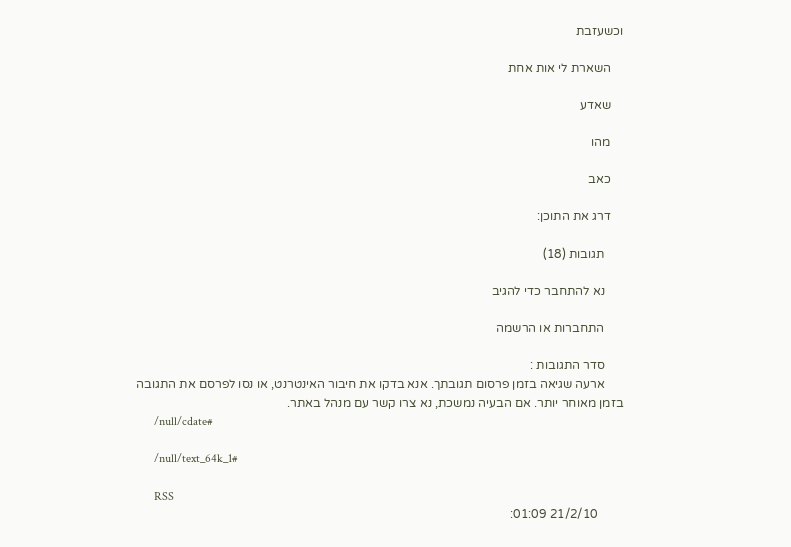וכשעזבת

    השארת לי אות אחת

    שאדע

    מהו

    כאב

    דרג את התוכן:

      תגובות (18)

      נא להתחבר כדי להגיב

      התחברות או הרשמה

      סדר התגובות :
      ארעה שגיאה בזמן פרסום תגובתך. אנא בדקו את חיבור האינטרנט, או נסו לפרסם את התגובה בזמן מאוחר יותר. אם הבעיה נמשכת, נא צרו קשר עם מנהל באתר.
      /null/cdate#

      /null/text_64k_1#

      RSS
        21/2/10 01:09: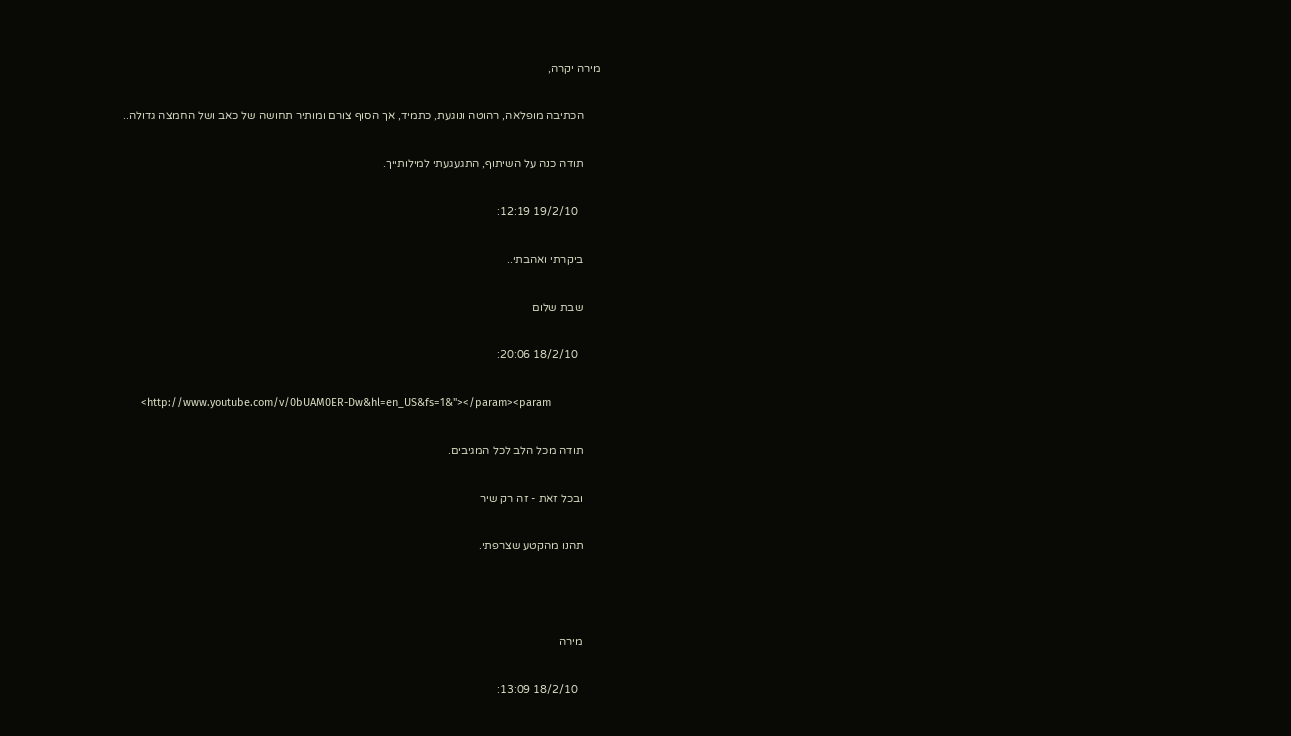מירה יקרה,

      הכתיבה מופלאה, רהוטה ונוגעת, כתמיד, אך הסוף צורם ומותיר תחושה של כאב ושל החמצה גדולה..

      תודה כנה על השיתוף, התגעגעתי למילותייך.

        19/2/10 12:19:

      ביקרתי ואהבתי..

      שבת שלום

        18/2/10 20:06:

      <http://www.youtube.com/v/0bUAM0ER-Dw&hl=en_US&fs=1&"></param><param

      תודה מכל הלב לכל המגיבים.

      ובכל זאת - זה רק שיר

      תהנו מהקטע שצרפתי.



      מירה

        18/2/10 13:09: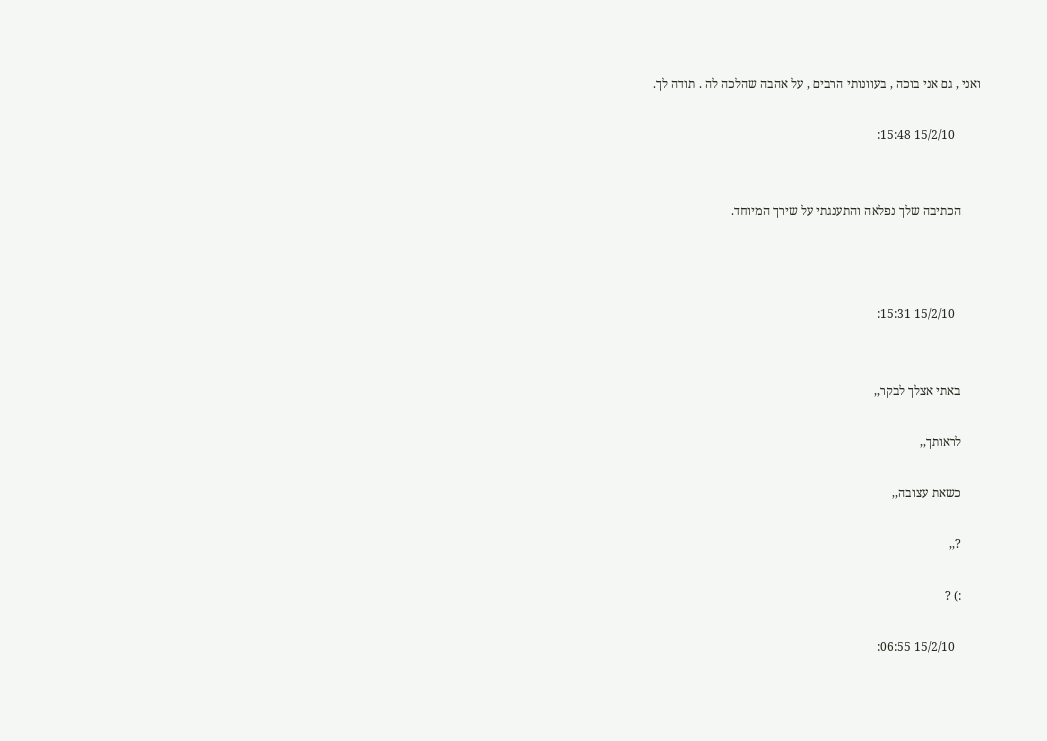ואני , גם אני בוכה , בעוונותי הרבים , על אהבה שהלכה לה . תודה לך.

        15/2/10 15:48:


      הכתיבה שלך נפלאה והתענגתי על שירך המיוחד.



        15/2/10 15:31:


      באתי אצלך לבקר,,

      לראותך,,

      כשאת עצובה,,

      ?,,

      :) ?

        15/2/10 06:55: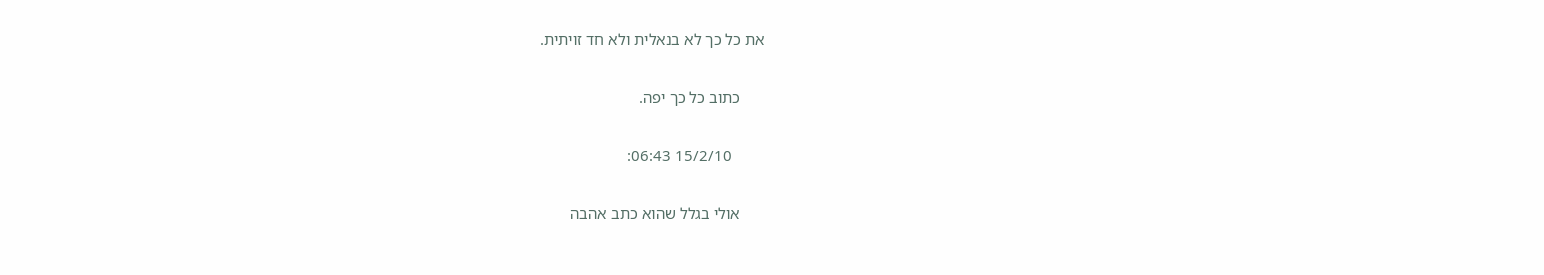את כל כך לא בנאלית ולא חד זויתית.

      כתוב כל כך יפה.

        15/2/10 06:43:

      אולי בגלל שהוא כתב אהבה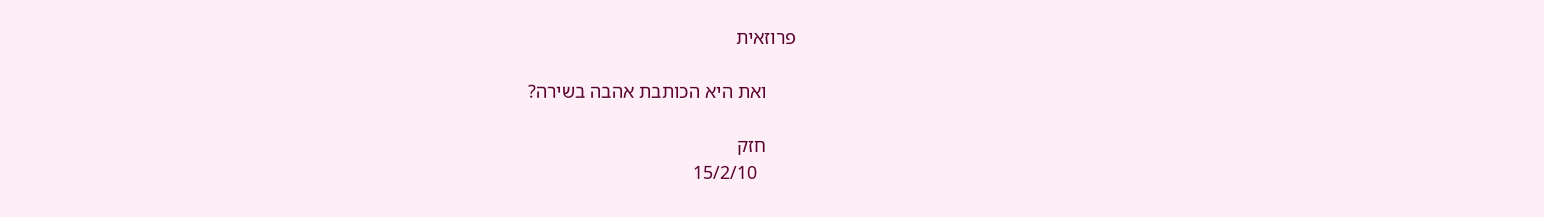פרוזאית

      ואת היא הכותבת אהבה בשירה?

      חזק
        15/2/10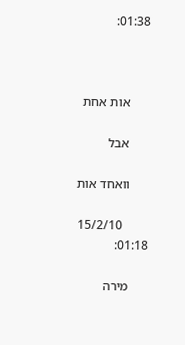01:38:



      אות אחת

      אבל

      וואחד אות

        15/2/10 01:18:

      מירה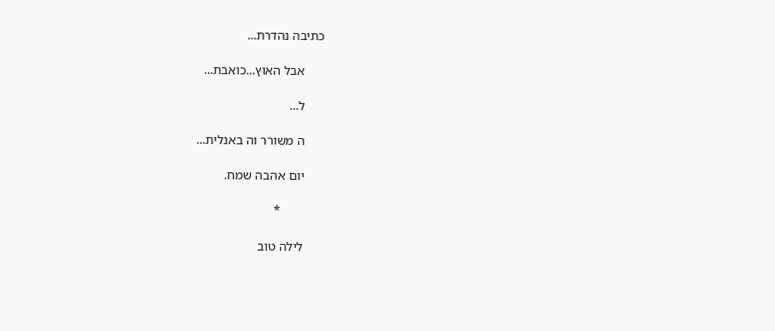כתיבה נהדרת...

      אבל האוּץ...כואבת...

      ל...

      ה משורר וה באנלית...

      יום אהבה שמח.

             *

      לילה טוב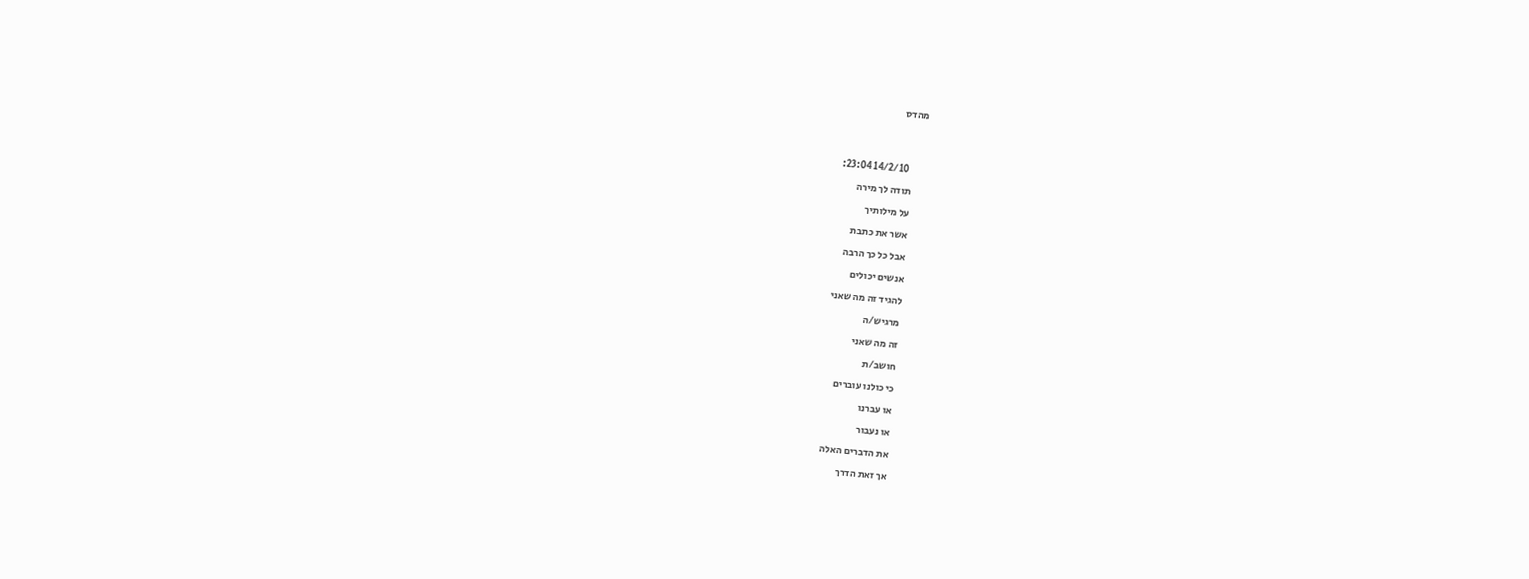מהדס




        14/2/10 23:04:

      תודה לך מירה

      על מילותיך

      אשר את כתבת

      אבל כל כך הרבה

      אנשים יכולים

      להגיד זה מה שאני

      מרגיש/ה

      זה מה שאני

      חושב/ת

      כי כולנו עוברים

      או עברנו

      או נעבור

      את הדברים האלה

      אך זאת הדרך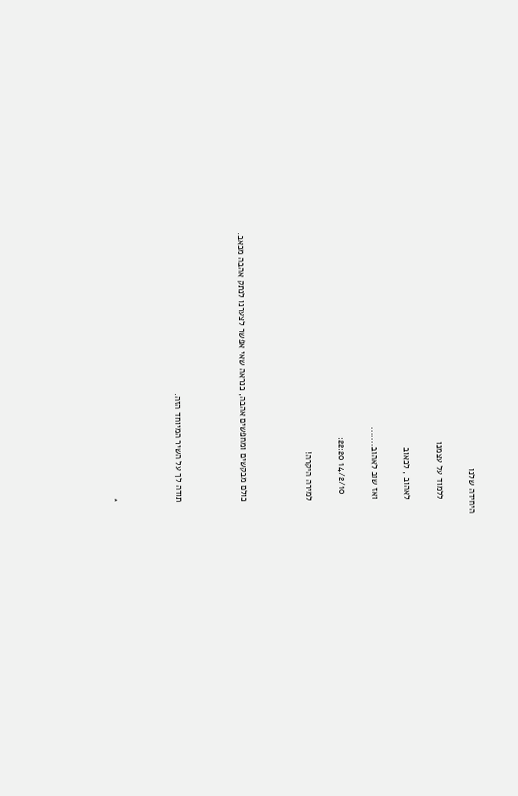היחידה שלנו

      ללמוד על עצמנו

      לאהוב , לכאוב

      ואז שוב לאהוב.......

        14/2/10 22:20:

      למירה היקרה!



      כולם מבקשים ומחפשים אהבה, כנראה שאי אפשר לצערנו לנתק אהבה מכאב.



      תודה לך על השיר המיוחד הזה.



      *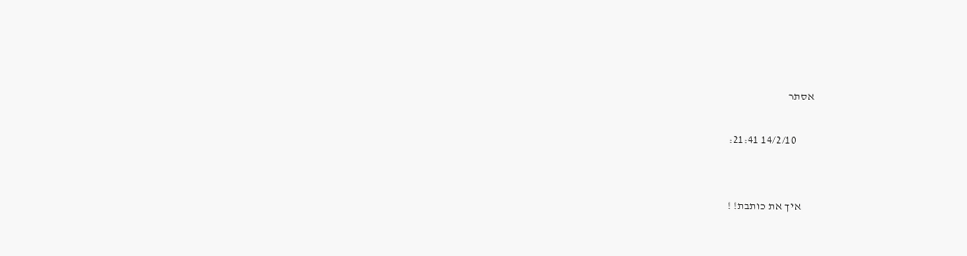אסתר

        14/2/10 21:41:


      איך את כותבת! !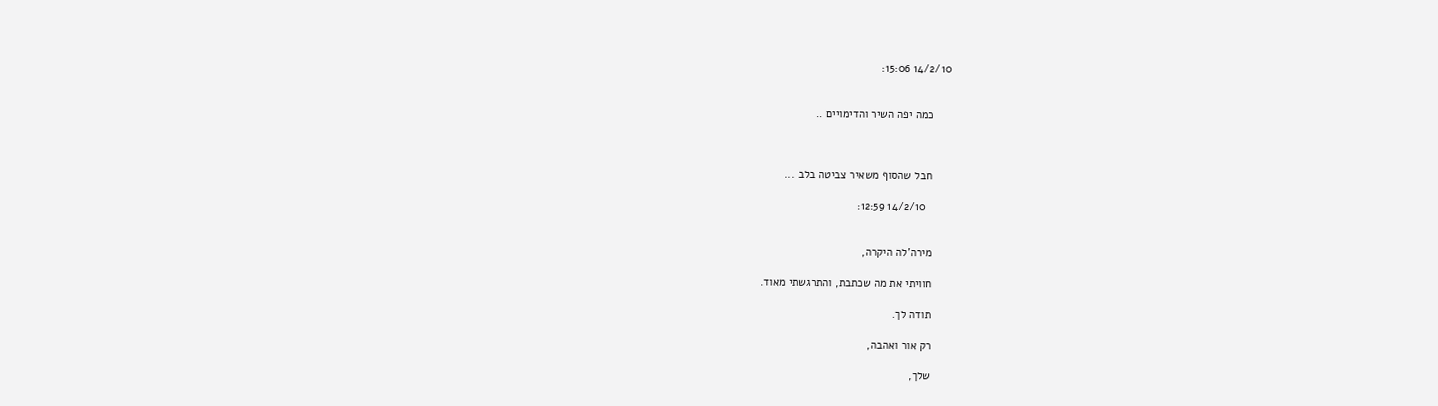14/2/10 15:06:


      כמה יפה השיר והדימויים ..



      חבל שהסוף משאיר צביטה בלב ...

        14/2/10 12:59:


      מירה'לה היקרה,

      חוויתי את מה שכתבת, והתרגשתי מאוד.

      תודה לך.

      רק אור ואהבה,

      שלך,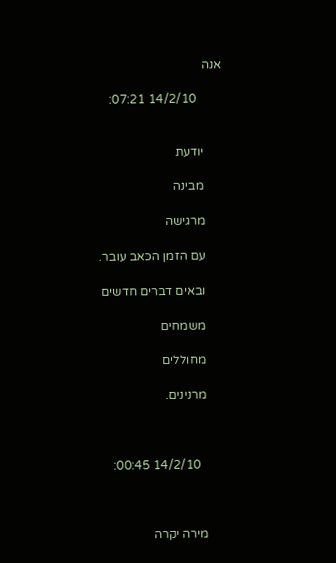אנה

        14/2/10 07:21:


      יודעת

      מבינה

      מרגישה

      עם הזמן הכאב עובר.

      ובאים דברים חדשים

      משמחים

      מחוללים

      מרנינים.



        14/2/10 00:45:



      מירה יקרה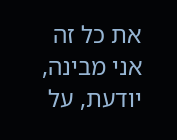את כל זה אני מבינה, יודעת, על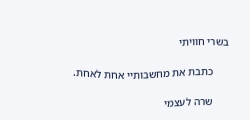בשרי חוויתי

      כתבת את מחשבותיי אחת לאחת.

      שרה לעצמי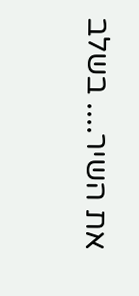את השיר.... בשלב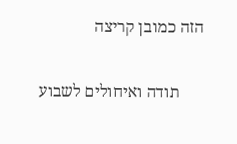הזה כמובן קריצה

      תודה ואיחולים לשבוע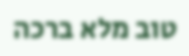טוב מלא ברכה